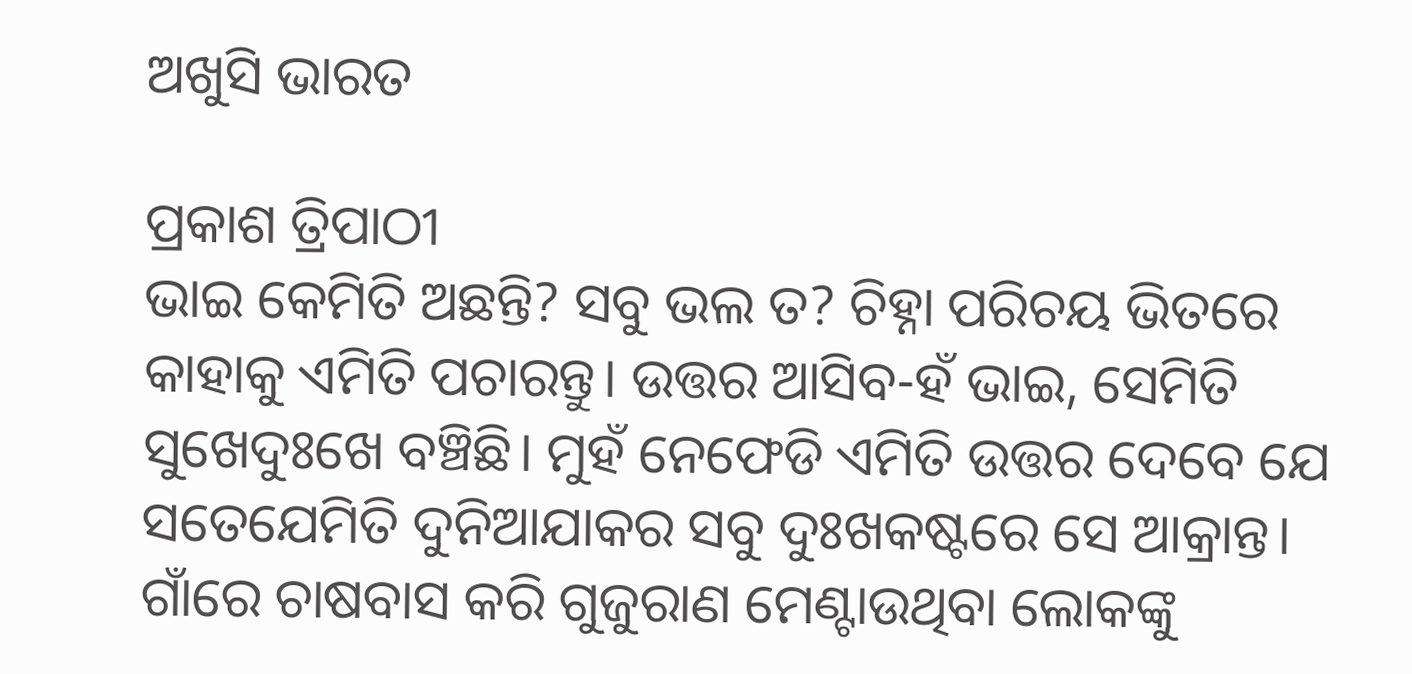ଅଖୁସି ଭାରତ

ପ୍ରକାଶ ତ୍ରିପାଠୀ
ଭାଇ କେମିତି ଅଛନ୍ତି? ସବୁ ଭଲ ତ? ଚିହ୍ନା ପରିଚୟ ଭିତରେ କାହାକୁ ଏମିତି ପଚାରନ୍ତୁ। ଉତ୍ତର ଆସିବ-ହଁ ଭାଇ, ସେମିତି ସୁଖେଦୁଃଖେ ବଞ୍ଚିଛି। ମୁହଁ ନେଫେଡି ଏମିତି ଉତ୍ତର ଦେବେ ଯେ ସତେଯେମିତି ଦୁନିଆଯାକର ସବୁ ଦୁଃଖକଷ୍ଟରେ ସେ ଆକ୍ରାନ୍ତ। ଗାଁରେ ଚାଷବାସ କରି ଗୁଜୁରାଣ ମେଣ୍ଟାଉଥିବା ଲୋକଙ୍କୁ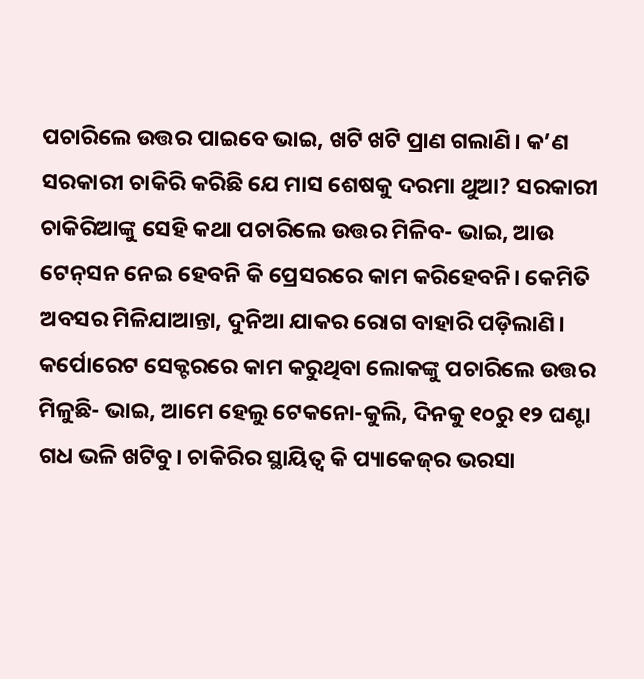ପଚାରିଲେ ଉତ୍ତର ପାଇବେ ଭାଇ, ଖଟି ଖଟି ପ୍ରାଣ ଗଲାଣି। କ’ଣ ସରକାରୀ ଚାକିରି କରିଛି ଯେ ମାସ ଶେଷକୁ ଦରମା ଥୁଆ? ସରକାରୀ ଚାକିରିଆଙ୍କୁ ସେହି କଥା ପଚାରିଲେ ଉତ୍ତର ମିଳିବ- ଭାଇ, ଆଉ ଟେନ୍‌ସନ ନେଇ ହେବନି କି ପ୍ରେସରରେ କାମ କରିହେବନି। କେମିତି ଅବସର ମିଳିଯାଆନ୍ତା, ଦୁନିଆ ଯାକର ରୋଗ ବାହାରି ପଡ଼ିଲାଣି। କର୍ପୋରେଟ ସେକ୍ଟରରେ କାମ କରୁଥିବା ଲୋକଙ୍କୁ ପଚାରିଲେ ଉତ୍ତର ମିଳୁଛି- ଭାଇ, ଆମେ ହେଲୁ ଟେକନୋ-କୁଲି, ଦିନକୁ ୧୦ରୁ ୧୨ ଘଣ୍ଟା ଗଧ ଭଳି ଖଟିବୁ। ଚାକିରିର ସ୍ଥାୟିତ୍ୱ କି ପ୍ୟାକେଜ୍‌ର ଭରସା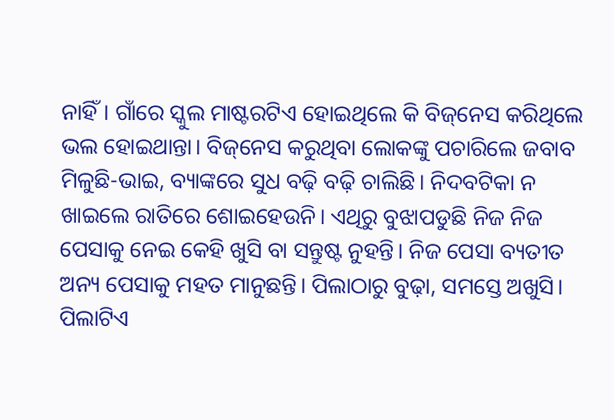ନାହିଁ। ଗାଁରେ ସ୍କୁଲ ମାଷ୍ଟରଟିଏ ହୋଇଥିଲେ କି ବିଜ୍‌ନେସ କରିଥିଲେ ଭଲ ହୋଇଥାନ୍ତା। ବିଜ୍‌ନେସ କରୁଥିବା ଲୋକଙ୍କୁ ପଚାରିଲେ ଜବାବ ମିଳୁଛି-ଭାଇ, ବ୍ୟାଙ୍କରେ ସୁଧ ବଢ଼ି ବଢ଼ି ଚାଲିଛି। ନିଦବଟିକା ନ ଖାଇଲେ ରାତିରେ ଶୋଇହେଉନି। ଏଥିରୁ ବୁଝାପଡୁଛି ନିଜ ନିଜ ପେସାକୁ ନେଇ କେହି ଖୁସି ବା ସନ୍ତୁଷ୍ଟ ନୁହନ୍ତି। ନିଜ ପେସା ବ୍ୟତୀତ ଅନ୍ୟ ପେସାକୁ ମହତ ମାନୁଛନ୍ତି। ପିଲାଠାରୁ ବୁଢ଼ା, ସମସ୍ତେ ଅଖୁସି। ପିଲାଟିଏ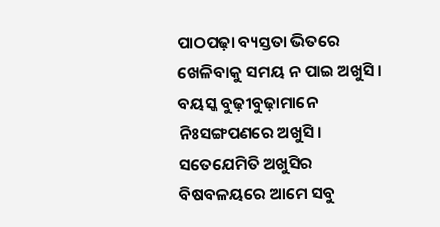ପାଠପଢ଼ା ବ୍ୟସ୍ତତା ଭିତରେ ଖେଳିବାକୁ ସମୟ ନ ପାଇ ଅଖୁସି। ବୟସ୍କ ବୁଢ଼ୀବୁଢ଼ାମାନେ ନିଃସଙ୍ଗପଣରେ ଅଖୁସି। ସତେଯେମିତି ଅଖୁସିର ବିଷବଳୟରେ ଆମେ ସବୁ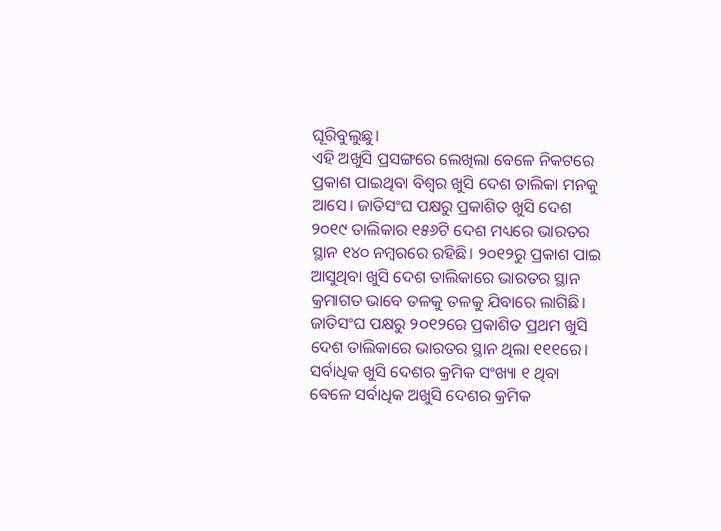ଘୂରିବୁଲୁଛୁ।
ଏହି ଅଖୁସି ପ୍ରସଙ୍ଗରେ ଲେଖିଲା ବେଳେ ନିକଟରେ ପ୍ରକାଶ ପାଇଥିବା ବିଶ୍ୱର ଖୁସି ଦେଶ ତାଲିକା ମନକୁ ଆସେ। ଜାତିସଂଘ ପକ୍ଷରୁ ପ୍ରକାଶିତ ଖୁସି ଦେଶ ୨୦୧୯ ତାଲିକାର ୧୫୬ଟି ଦେଶ ମଧ୍ୟରେ ଭାରତର ସ୍ଥାନ ୧୪୦ ନମ୍ବରରେ ରହିଛି। ୨୦୧୨ରୁ ପ୍ରକାଶ ପାଇ ଆସୁଥିବା ଖୁସି ଦେଶ ତାଲିକାରେ ଭାରତର ସ୍ଥାନ କ୍ରମାଗତ ଭାବେ ତଳକୁ ତଳକୁ ଯିବାରେ ଲାଗିଛି। ଜାତିସଂଘ ପକ୍ଷରୁ ୨୦୧୨ରେ ପ୍ରକାଶିତ ପ୍ରଥମ ଖୁସି ଦେଶ ତାଲିକାରେ ଭାରତର ସ୍ଥାନ ଥିଲା ୧୧୧ରେ। ସର୍ବାଧିକ ଖୁସି ଦେଶର କ୍ରମିକ ସଂଖ୍ୟା ୧ ଥିବା ବେଳେ ସର୍ବାଧିକ ଅଖୁସି ଦେଶର କ୍ରମିକ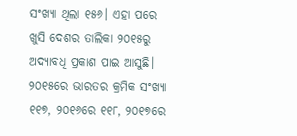ସଂଖ୍ୟା ଥିଲା ୧୫୬। ଏହା ପରେ ଖୁସି ଦେଶର ତାଲିକା ୨୦୧୫ରୁ ଅଦ୍ୟାବଧି ପ୍ରକାଶ ପାଇ ଆସୁଛି। ୨୦୧୫ରେ ଭାରତର କ୍ରମିକ ସଂଖ୍ୟା ୧୧୭, ୨୦୧୬ରେ ୧୧୮, ୨୦୧୭ରେ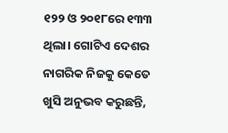୧୨୨ ଓ ୨୦୧୮ରେ ୧୩୩ ଥିଲା। ଗୋଟିଏ ଦେଶର ନାଗରିକ ନିଜକୁ କେତେ ଖୁସି ଅନୁଭବ କରୁଛନ୍ତି,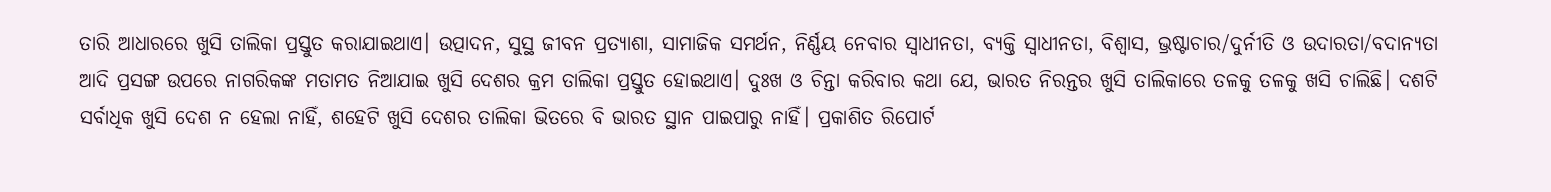ତାରି ଆଧାରରେ ଖୁସି ତାଲିକା ପ୍ରସ୍ତୁତ କରାଯାଇଥାଏ। ଉତ୍ପାଦନ, ସୁସ୍ଥ ଜୀବନ ପ୍ରତ୍ୟାଶା, ସାମାଜିକ ସମର୍ଥନ, ନିର୍ଣ୍ଣୟ ନେବାର ସ୍ବାଧୀନତା, ବ୍ୟକ୍ତି ସ୍ବାଧୀନତା, ବିଶ୍ୱାସ, ଭ୍ରଷ୍ଟାଚାର/ଦୁର୍ନୀତି ଓ ଉଦାରତା/ବଦାନ୍ୟତା ଆଦି ପ୍ରସଙ୍ଗ ଉପରେ ନାଗରିକଙ୍କ ମତାମତ ନିଆଯାଇ ଖୁସି ଦେଶର କ୍ରମ ତାଲିକା ପ୍ରସ୍ତୁତ ହୋଇଥାଏ। ଦୁଃଖ ଓ ଚିନ୍ତା କରିବାର କଥା ଯେ, ଭାରତ ନିରନ୍ତର ଖୁସି ତାଲିକାରେ ତଳକୁ ତଳକୁ ଖସି ଚାଲିଛି। ଦଶଟି ସର୍ବାଧିକ ଖୁସି ଦେଶ ନ ହେଲା ନାହିଁ, ଶହେଟି ଖୁସି ଦେଶର ତାଲିକା ଭିତରେ ବି ଭାରତ ସ୍ଥାନ ପାଇପାରୁ ନାହିଁ। ପ୍ରକାଶିତ ରିପୋର୍ଟ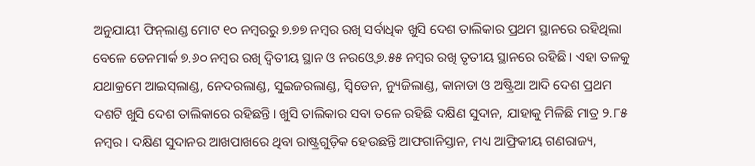ଅନୁଯାୟୀ ଫିନ୍‌ଲାଣ୍ଡ ମୋଟ ୧୦ ନମ୍ବରରୁ ୭.୭୭ ନମ୍ବର ରଖି ସର୍ବାଧିକ ଖୁସି ଦେଶ ତାଲିକାର ପ୍ରଥମ ସ୍ଥାନରେ ରହିଥିଲା ବେଳେ ଡେନମାର୍କ ୭.୬୦ ନମ୍ବର ରଖି ଦ୍ୱିତୀୟ ସ୍ଥାନ ଓ ନରଓ୍ବେ ୭.୫୫ ନମ୍ବର ରଖି ତୃତୀୟ ସ୍ଥାନରେ ରହିଛି। ଏହା ତଳକୁ ଯଥାକ୍ରମେ ଆଇସ୍‌ଲାଣ୍ଡ, ନେଦରଲାଣ୍ଡ, ସୁଇଜରଲାଣ୍ଡ, ସ୍ବିଡେନ, ନ୍ୟୁଜିଲାଣ୍ଡ, କାନାଡା ଓ ଅଷ୍ଟ୍ରିଆ ଆଦି ଦେଶ ପ୍ରଥମ ଦଶଟି ଖୁସି ଦେଶ ତାଲିକାରେ ରହିଛନ୍ତି। ଖୁସି ତାଲିକାର ସବା ତଳେ ରହିଛି ଦକ୍ଷିଣ ସୁଦାନ, ଯାହାକୁ ମିଳିଛି ମାତ୍ର ୨.୮୫ ନମ୍ବର। ଦକ୍ଷିଣ ସୁଦାନର ଆଖପାଖରେ ଥିବା ରାଷ୍ଟ୍ରଗୁଡ଼ିକ ହେଉଛନ୍ତି ଆଫଗାନିସ୍ତାନ, ମଧ୍ୟ ଆଫ୍ରିକୀୟ ଗଣରାଜ୍ୟ,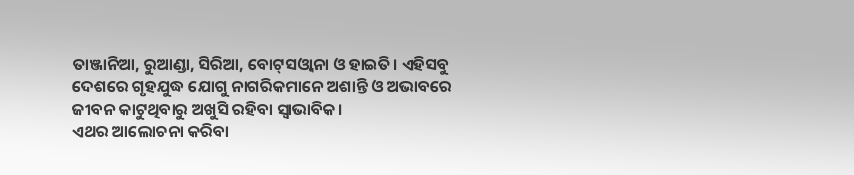ତାଞ୍ଜାନିଆ, ରୁଆଣ୍ଡା, ସିରିଆ, ବୋଟ୍‌ସଓ୍ବାନା ଓ ହାଇତି। ଏହିସବୁ ଦେଶରେ ଗୃହଯୁଦ୍ଧ ଯୋଗୁ ନାଗରିକମାନେ ଅଶାନ୍ତି ଓ ଅଭାବରେ ଜୀବନ କାଟୁଥିବାରୁ ଅଖୁସି ରହିବା ସ୍ବାଭାବିକ।
ଏଥର ଆଲୋଚନା କରିବା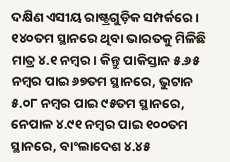ଦକ୍ଷିଣ ଏସୀୟ ରାଷ୍ଟ୍ରଗୁଡ଼ିକ ସମ୍ପର୍କରେ। ୧୪୦ତମ ସ୍ଥାନରେ ଥିବା ଭାରତକୁ ମିଳିଛି ମାତ୍ର ୪.୧ ନମ୍ବର। କିନ୍ତୁ ପାକିସ୍ତାନ ୫.୬୫ ନମ୍ବର ପାଇ ୬୭ତମ ସ୍ଥାନରେ, ଭୁଟାନ ୫.୦୮ ନମ୍ବର ପାଇ ୯୫ତମ ସ୍ଥାନରେ, ନେପାଳ ୪.୯୧ ନମ୍ବର ପାଇ ୧୦୦ତମ ସ୍ଥାନରେ, ବାଂଲାଦେଶ ୪.୪୫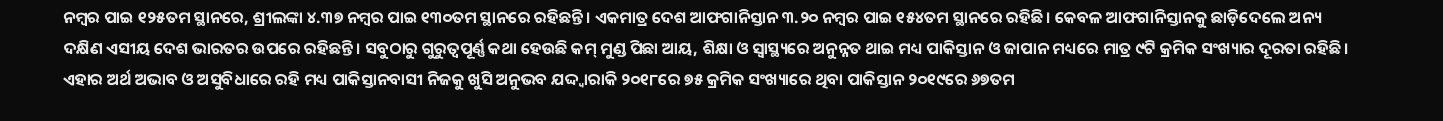ନମ୍ବର ପାଇ ୧୨୫ତମ ସ୍ଥାନରେ, ଶ୍ରୀଲଙ୍କା ୪.୩୭ ନମ୍ବର ପାଇ ୧୩୦ତମ ସ୍ଥାନରେ ରହିଛନ୍ତି। ଏକମାତ୍ର ଦେଶ ଆଫଗାନିସ୍ତାନ ୩.୨୦ ନମ୍ବର ପାଇ ୧୫୪ତମ ସ୍ଥାନରେ ରହିଛି। କେବଳ ଆଫଗାନିସ୍ତାନକୁ ଛାଡ଼ିଦେଲେ ଅନ୍ୟ ଦକ୍ଷିଣ ଏସୀୟ ଦେଶ ଭାରତର ଉପରେ ରହିଛନ୍ତି। ସବୁଠାରୁ ଗୁରୁତ୍ୱପୂର୍ଣ୍ଣ କଥା ହେଉଛି କମ୍‌ ମୁଣ୍ଡ ପିଛା ଆୟ, ଶିକ୍ଷା ଓ ସ୍ବାସ୍ଥ୍ୟରେ ଅନୁନ୍ନତ ଥାଇ ମଧ୍ୟ ପାକିସ୍ତାନ ଓ ଜାପାନ ମଧ୍ୟରେ ମାତ୍ର ୯ଟି କ୍ରମିକ ସଂଖ୍ୟାର ଦୂରତା ରହିଛି। ଏହାର ଅର୍ଥ ଅଭାବ ଓ ଅସୁବିଧାରେ ରହି ମଧ୍ୟ ପାକିସ୍ତାନବାସୀ ନିଜକୁ ଖୁସି ଅନୁଭବ ଯଦ୍ଦ୍ବାରାକି ୨୦୧୮ରେ ୭୫ କ୍ରମିକ ସଂଖ୍ୟାରେ ଥିବା ପାକିସ୍ତାନ ୨୦୧୯ରେ ୬୭ତମ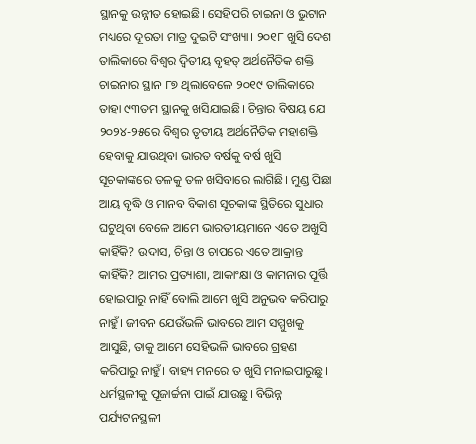ସ୍ଥାନକୁ ଉନ୍ନୀତ ହୋଇଛି। ସେହିପରି ଚାଇନା ଓ ଭୁଟାନ ମଧ୍ୟରେ ଦୂରତା ମାତ୍ର ଦୁଇଟି ସଂଖ୍ୟା। ୨୦୧୮ ଖୁସି ଦେଶ ତାଲିକାରେ ବିଶ୍ୱର ଦ୍ୱିତୀୟ ବୃହତ୍‌ ଅର୍ଥନୈତିକ ଶକ୍ତି ଚାଇନାର ସ୍ଥାନ ୮୭ ଥିଲାବେଳେ ୨୦୧୯ ତାଲିକାରେ ତାହା ୯୩ତମ ସ୍ଥାନକୁ ଖସିଯାଇଛି। ଚିନ୍ତାର ବିଷୟ ଯେ ୨୦୨୪-୨୫ରେ ବିଶ୍ୱର ତୃତୀୟ ଅର୍ଥନୈତିକ ମହାଶକ୍ତି ହେବାକୁ ଯାଉଥିବା ଭାରତ ବର୍ଷକୁ ବର୍ଷ ଖୁସି ସୂଚକାଙ୍କରେ ତଳକୁ ତଳ ଖସିବାରେ ଲାଗିଛି। ମୁଣ୍ଡ ପିଛା ଆୟ ବୃଦ୍ଧି ଓ ମାନବ ବିକାଶ ସୂଚକାଙ୍କ ସ୍ଥିତିରେ ସୁଧାର ଘଟୁଥିବା ବେଳେ ଆମେ ଭାରତୀୟମାନେ ଏତେ ଅଖୁସି କାହିଁକି? ଉଦାସ, ଚିନ୍ତା ଓ ଚାପରେ ଏତେ ଆକ୍ରାନ୍ତ କାହିଁକି? ଆମର ପ୍ରତ୍ୟାଶା, ଆକାଂକ୍ଷା ଓ କାମନାର ପୂର୍ତ୍ତି ହୋଇପାରୁ ନାହିଁ ବୋଲି ଆମେ ଖୁସି ଅନୁଭବ କରିପାରୁ ନାହୁଁ। ଜୀବନ ଯେଉଁଭଳି ଭାବରେ ଆମ ସମ୍ମୁଖକୁ ଆସୁଛି, ତାକୁ ଆମେ ସେହିଭଳି ଭାବରେ ଗ୍ରହଣ କରିପାରୁ ନାହୁଁ। ବାହ୍ୟ ମନରେ ତ ଖୁସି ମନାଇପାରୁଛୁ। ଧର୍ମସ୍ଥଳୀକୁ ପୂଜାର୍ଚ୍ଚନା ପାଇଁ ଯାଉଛୁ। ବିଭିନ୍ନ ପର୍ଯ୍ୟଟନସ୍ଥଳୀ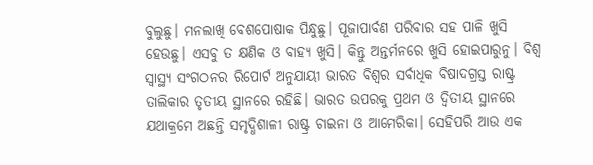ବୁଲୁଛୁ। ମନଲାଖି ବେଶପୋଷାକ ପିନ୍ଧୁଛୁ। ପୂଜାପାର୍ବଣ ପରିବାର ସହ ପାଳି ଖୁସି ହେଉଛୁ। ଏସବୁ ତ କ୍ଷଣିକ ଓ ବାହ୍ୟ ଖୁସି। କିନ୍ତୁ ଅନ୍ତର୍ମନରେ ଖୁସି ହୋଇପାରୁନୁ। ବିଶ୍ୱ ସ୍ବାସ୍ଥ୍ୟ ସଂଗଠନର ରିପୋର୍ଟ ଅନୁଯାୟୀ ଭାରତ ବିଶ୍ୱର ସର୍ବାଧିକ ବିଷାଦଗ୍ରସ୍ତ ରାଷ୍ଟ୍ର ତାଲିକାର ତୃତୀୟ ସ୍ଥାନରେ ରହିଛି। ଭାରତ ଉପରକୁ ପ୍ରଥମ ଓ ଦ୍ୱିତୀୟ ସ୍ଥାନରେ ଯଥାକ୍ରମେ ଅଛନ୍ତି ସମୃଦ୍ଧିଶାଳୀ ରାଷ୍ଟ୍ର ଚାଇନା ଓ ଆମେରିକା। ସେହିପରି ଆଉ ଏକ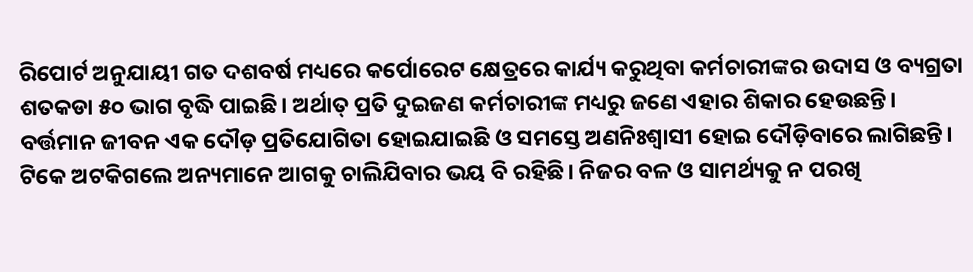ରିପୋର୍ଟ ଅନୁଯାୟୀ ଗତ ଦଶବର୍ଷ ମଧ୍ୟରେ କର୍ପୋରେଟ କ୍ଷେତ୍ରରେ କାର୍ଯ୍ୟ କରୁଥିବା କର୍ମଚାରୀଙ୍କର ଉଦାସ ଓ ବ୍ୟଗ୍ରତା ଶତକଡା ୫୦ ଭାଗ ବୃଦ୍ଧି ପାଇଛି। ଅର୍ଥାତ୍‌ ପ୍ରତି ଦୁଇଜଣ କର୍ମଚାରୀଙ୍କ ମଧ୍ୟରୁ ଜଣେ ଏହାର ଶିକାର ହେଉଛନ୍ତି।
ବର୍ତ୍ତମାନ ଜୀବନ ଏକ ଦୌଡ଼ ପ୍ରତିଯୋଗିତା ହୋଇଯାଇଛି ଓ ସମସ୍ତେ ଅଣନିଃଶ୍ୱାସୀ ହୋଇ ଦୌଡ଼ିବାରେ ଲାଗିଛନ୍ତି। ଟିକେ ଅଟକିଗଲେ ଅନ୍ୟମାନେ ଆଗକୁ ଚାଲିଯିବାର ଭୟ ବି ରହିଛି। ନିଜର ବଳ ଓ ସାମର୍ଥ୍ୟକୁ ନ ପରଖି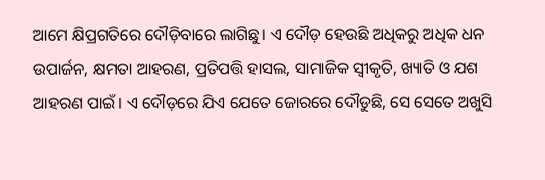ଆମେ କ୍ଷିପ୍ରଗତିରେ ଦୌଡ଼ିବାରେ ଲାଗିଛୁ। ଏ ଦୌଡ଼ ହେଉଛି ଅଧିକରୁ ଅଧିକ ଧନ ଉପାର୍ଜନ, କ୍ଷମତା ଆହରଣ, ପ୍ରତିପତ୍ତି ହାସଲ, ସାମାଜିକ ସ୍ବୀକୃତି, ଖ୍ୟାତି ଓ ଯଶ ଆହରଣ ପାଇଁ। ଏ ଦୌଡ଼ରେ ଯିଏ ଯେତେ ଜୋରରେ ଦୌଡୁଛି, ସେ ସେତେ ଅଖୁସି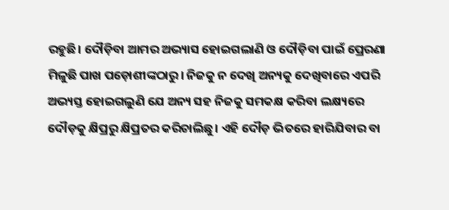ରହୁଛି। ଦୌଡ଼ିବା ଆମର ଅଭ୍ୟାସ ହୋଇଗଲାଣି ଓ ଦୌଡ଼ିବା ପାଇଁ ପ୍ରେରଣା ମିଳୁଛି ପାଖ ପଡ଼ୋଶୀଙ୍କଠାରୁ। ନିଜକୁ ନ ଦେଖି ଅନ୍ୟକୁ ଦେଖିବାରେ ଏପରି ଅଭ୍ୟସ୍ତ ହୋଇଗଲୁଣି ଯେ ଅନ୍ୟ ସହ ନିଜକୁ ସମକକ୍ଷ କରିବା ଲକ୍ଷ୍ୟରେ ଦୌଡ଼କୁ କ୍ଷିପ୍ରରୁ କ୍ଷିପ୍ରତର କରିଚାଲିଛୁ। ଏହି ଦୌଡ଼ ଭିତରେ ହାରିଯିବାର ବା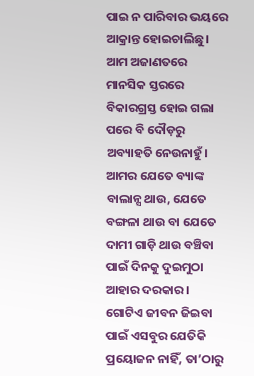ପାଇ ନ ପାରିବାର ଭୟରେ ଆକ୍ରାନ୍ତ ହୋଇଚାଲିଛୁ। ଆମ ଅଜାଣତରେ ମାନସିକ ସ୍ତରରେ ବିକାରଗ୍ରସ୍ତ ହୋଇ ଗଲା ପରେ ବି ଦୌଡ଼ରୁ ଅବ୍ୟାହତି ନେଉନାହୁଁ। ଆମର ଯେତେ ବ୍ୟାଙ୍କ ବାଲାନ୍ସ ଥାଉ, ଯେତେ ବଙ୍ଗଳା ଥାଉ ବା ଯେତେ ଦାମୀ ଗାଡ଼ି ଥାଉ ବଞ୍ଚିବା ପାଇଁ ଦିନକୁ ଦୁଇମୁଠା ଆହାର ଦରକାର। ଗୋଟିଏ ଜୀବନ ଜିଇବା ପାଇଁ ଏସବୁର ଯେତିକି ପ୍ରୟୋଜନ ନାହିଁ, ତା’ଠାରୁ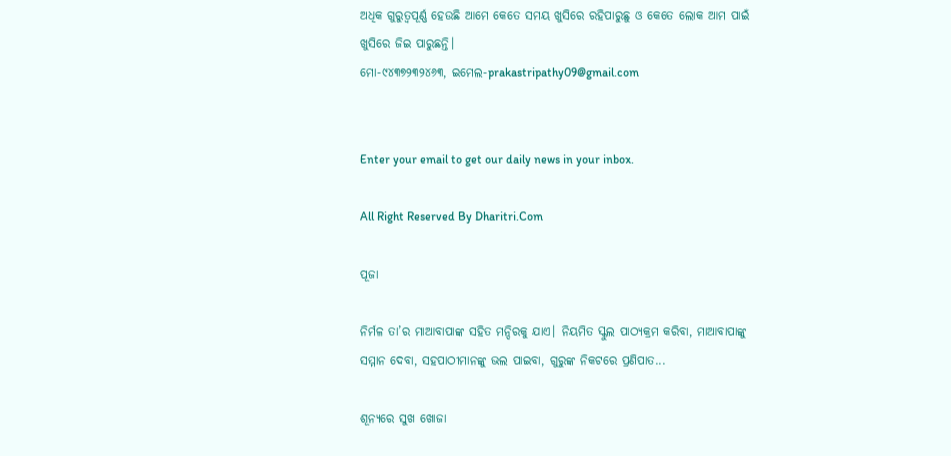ଅଧିକ ଗୁରୁତ୍ୱପୂର୍ଣ୍ଣ ହେଉଛି ଆମେ କେତେ ସମୟ ଖୁସିରେ ରହିପାରୁଛୁ ଓ କେତେ ଲୋକ ଆମ ପାଇଁ ଖୁସିରେ ଜିଇ ପାରୁଛନ୍ତି।
ମୋ-୯୪୩୭୨୩୨୪୬୩, ଇମେଲ-prakastripathy09@gmail.com


Enter your email to get our daily news in your inbox.

All Right Reserved By Dharitri.Com

ପୂଜା

ନିର୍ମଳ ତା’ର ମାଆବାପାଙ୍କ ସହିତ ମନ୍ଦିରକୁ ଯାଏ। ନିୟମିତ ସ୍କୁଲ ପାଠ୍ୟକ୍ରମ କରିବା, ମାଆବାପାଙ୍କୁ ସମ୍ମାନ ଦେବା, ସହପାଠୀମାନଙ୍କୁ ଭଲ ପାଇବା, ଗୁରୁଙ୍କ ନିକଟରେ ପ୍ରଣିପାତ...

ଶୂନ୍ୟରେ ସୁଖ ଖୋଜା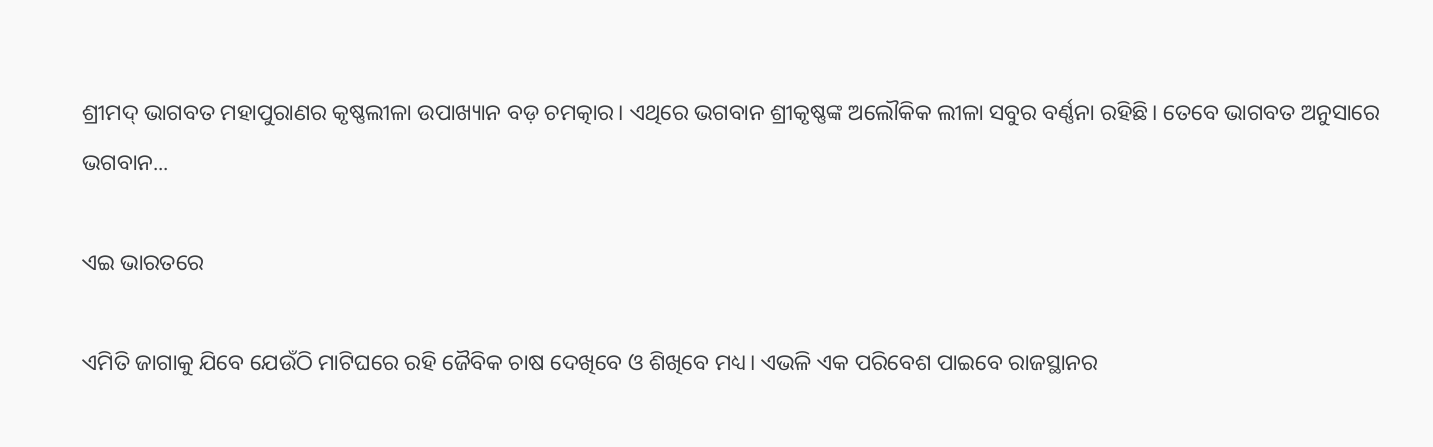ଶ୍ରୀମଦ୍‌ ଭାଗବତ ମହାପୁରାଣର କୃଷ୍ଣଲୀଳା ଉପାଖ୍ୟାନ ବଡ଼ ଚମତ୍କାର। ଏଥିରେ ଭଗବାନ ଶ୍ରୀକୃଷ୍ଣଙ୍କ ଅଲୌକିକ ଲୀଳା ସବୁର ବର୍ଣ୍ଣନା ରହିଛି। ତେବେ ଭାଗବତ ଅନୁସାରେ ଭଗବାନ...

ଏଇ ଭାରତରେ

ଏମିତି ଜାଗାକୁ ଯିବେ ଯେଉଁଠି ମାଟିଘରେ ରହି ଜୈବିକ ଚାଷ ଦେଖିବେ ଓ ଶିଖିବେ ମଧ୍ୟ। ଏଭଳି ଏକ ପରିବେଶ ପାଇବେ ରାଜସ୍ଥାନର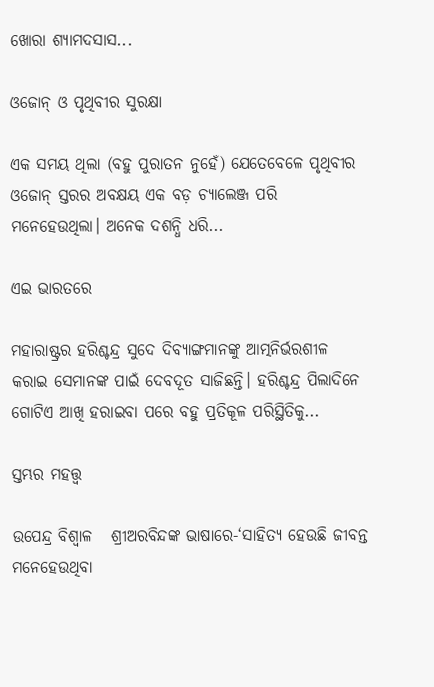ଖୋରା ଶ୍ୟାମଦସାସ...

ଓଜୋନ୍‌ ଓ ପୃଥିବୀର ସୁରକ୍ଷା

ଏକ ସମୟ ଥିଲା (ବହୁ ପୁରାତନ ନୁହେଁ) ଯେତେବେଳେ ପୃଥିବୀର ଓଜୋନ୍‌ ସ୍ତରର ଅବକ୍ଷୟ ଏକ ବଡ଼ ଚ୍ୟାଲେଞ୍ଜ ପରି ମନେହେଉଥିଲା। ଅନେକ ଦଶନ୍ଧି ଧରି...

ଏଇ ଭାରତରେ

ମହାରାଷ୍ଟ୍ରର ହରିଶ୍ଚନ୍ଦ୍ର ସୁଦେ ଦିବ୍ୟାଙ୍ଗମାନଙ୍କୁ ଆତ୍ମନିର୍ଭରଶୀଳ କରାଇ ସେମାନଙ୍କ ପାଇଁ ଦେବଦୂତ ସାଜିଛନ୍ତି। ହରିଶ୍ଚନ୍ଦ୍ର ପିଲାଦିନେ ଗୋଟିଏ ଆଖି ହରାଇବା ପରେ ବହୁ ପ୍ରତିକୂଳ ପରିସ୍ଥିତିକୁ...

ସ୍ତମ୍ଭର ମହତ୍ତ୍ୱ

ଉପେନ୍ଦ୍ର ବିଶ୍ୱାଳ   ଶ୍ରୀଅରବିନ୍ଦଙ୍କ ଭାଷାରେ-‘ସାହିତ୍ୟ ହେଉଛି ଜୀବନ୍ତ ମନେହେଉଥିବା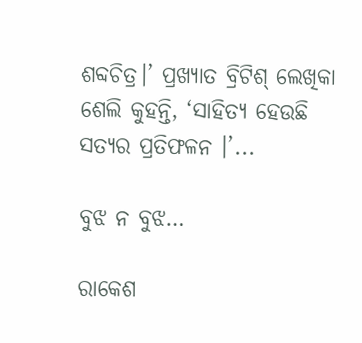ଶବ୍ଦଚିତ୍ର।’ ପ୍ରଖ୍ୟାତ ବ୍ରିଟିଶ୍‌ ଲେଖିକା ଶେଲି କୁହନ୍ତି, ‘ସାହିତ୍ୟ ହେଉଛି ସତ୍ୟର ପ୍ରତିଫଳନ ।’...

ବୁଝ ନ ବୁଝ…

ରାକେଶ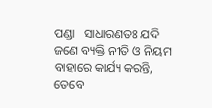ପଣ୍ଡା   ସାଧାରଣତଃ ଯଦି ଜଣେ ବ୍ୟକ୍ତି ନୀତି ଓ ନିୟମ ବାହାରେ କାର୍ଯ୍ୟ କରନ୍ତି, ତେବେ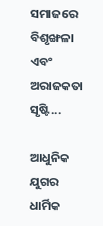ସମାଜରେ ବିଶୃଙ୍ଖଳା ଏବଂ ଅରାଜକତା ସୃଷ୍ଟି...

ଆଧୁନିକ ଯୁଗର ଧାର୍ମିକ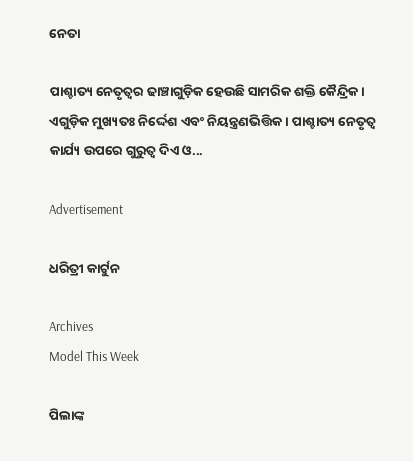ନେତା

ପାଶ୍ଚାତ୍ୟ ନେତୃତ୍ୱର ଢାଞ୍ଚାଗୁଡ଼ିକ ହେଉଛି ସାମରିକ ଶକ୍ତି କୈନ୍ଦ୍ରିକ। ଏଗୁଡ଼ିକ ମୁଖ୍ୟତଃ ନିର୍ଦ୍ଦେଶ ଏବଂ ନିୟନ୍ତ୍ରଣଭିତ୍ତିକ। ପାଶ୍ଚାତ୍ୟ ନେତୃତ୍ୱ କାର୍ଯ୍ୟ ଉପରେ ଗୁରୁତ୍ୱ ଦିଏ ଓ...

Advertisement

ଧରିତ୍ରୀ କାର୍ଟୁନ

Archives
Model This Week

ପିଲାଙ୍କ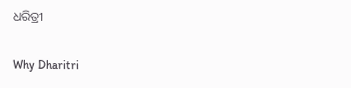ଧରିତ୍ରୀ

Why Dharitri